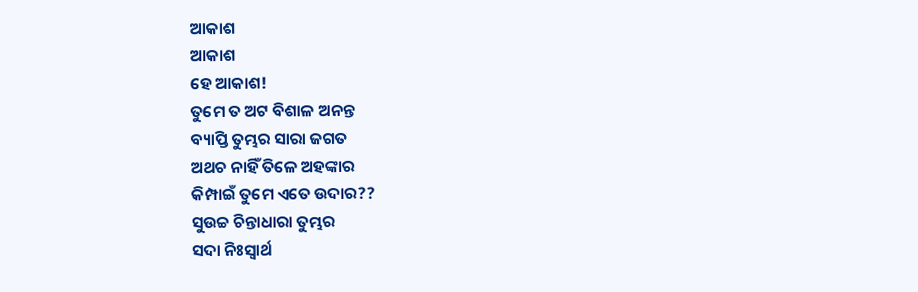ଆକାଶ
ଆକାଶ
ହେ ଆକାଶ!
ତୁମେ ତ ଅଟ ବିଶାଳ ଅନନ୍ତ
ବ୍ୟାପ୍ତି ତୁମ୍ଭର ସାରା ଜଗତ
ଅଥଚ ନାହିଁ ତିଳେ ଅହଙ୍କାର
କିମ୍ପାଇଁ ତୁମେ ଏତେ ଉଦାର??
ସୁଉଚ୍ଚ ଚିନ୍ତାଧାରା ତୁମ୍ଭର
ସଦା ନିଃସ୍ବାର୍ଥ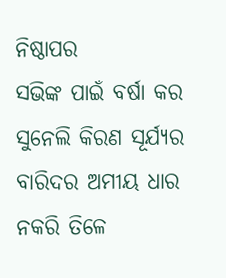ନିଷ୍ଠାପର
ସଭିଙ୍କ ପାଇଁ ବର୍ଷା କର
ସୁନେଲି କିରଣ ସୂର୍ଯ୍ୟର
ବାରିଦର ଅମୀୟ ଧାର
ନକରି ତିଳେ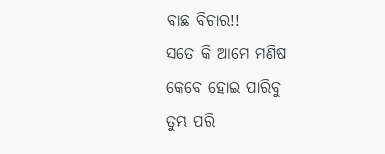ବାଛ ବିଚାର!!
ସତେ କି ଆମେ ମଣିଷ
କେବେ ହୋଇ ପାରିବୁ
ତୁମ୍ଭ ପରି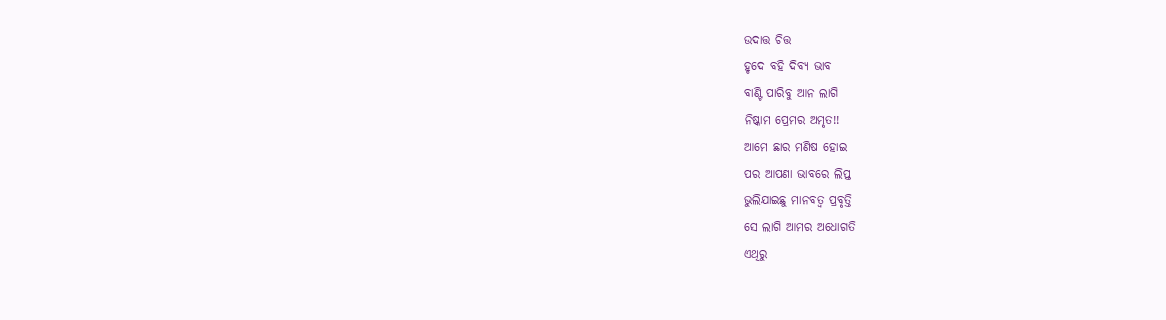ଉଦାତ୍ତ ଚିତ୍ତ
ହୃଦେ ବହି ଦିବ୍ୟ ଭାବ
ବାଣ୍ଟି ପାରିବୁ ଆନ ଲାଗି
ନିଷ୍କାମ ପ୍ରେମର ଅମୃତ!!
ଆମେ ଛାର ମଣିଷ ହୋଇ
ପର ଆପଣା ଭାବରେ ଲିପ୍ତ
ଭୁଲିଯାଇଛୁ ମାନବତ୍ବ ପ୍ରବୃତ୍ତି
ସେ ଲାଗି ଆମର ଅଧୋଗତି
ଏଥିରୁ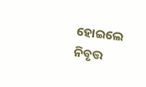ହୋଇଲେ ନିବୃତ୍ତ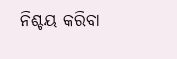ନିଶ୍ଚୟ କରିବା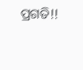ପ୍ରଗତି!!